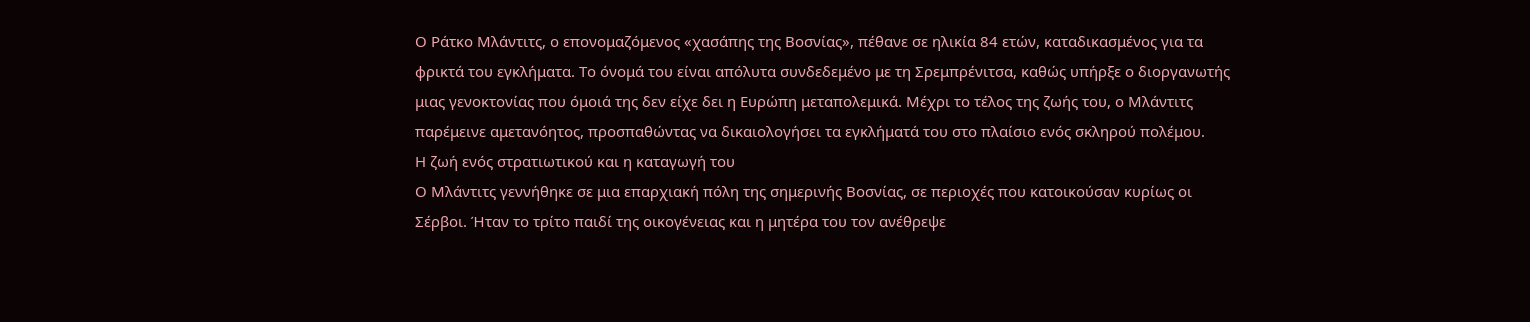Ο Ράτκο Μλάντιτς, ο επονομαζόμενος «χασάπης της Βοσνίας», πέθανε σε ηλικία 84 ετών, καταδικασμένος για τα φρικτά του εγκλήματα. Το όνομά του είναι απόλυτα συνδεδεμένο με τη Σρεμπρένιτσα, καθώς υπήρξε ο διοργανωτής μιας γενοκτονίας που όμοιά της δεν είχε δει η Ευρώπη μεταπολεμικά. Μέχρι το τέλος της ζωής του, ο Μλάντιτς παρέμεινε αμετανόητος, προσπαθώντας να δικαιολογήσει τα εγκλήματά του στο πλαίσιο ενός σκληρού πολέμου.
Η ζωή ενός στρατιωτικού και η καταγωγή του
Ο Μλάντιτς γεννήθηκε σε μια επαρχιακή πόλη της σημερινής Βοσνίας, σε περιοχές που κατοικούσαν κυρίως οι Σέρβοι. Ήταν το τρίτο παιδί της οικογένειας και η μητέρα του τον ανέθρεψε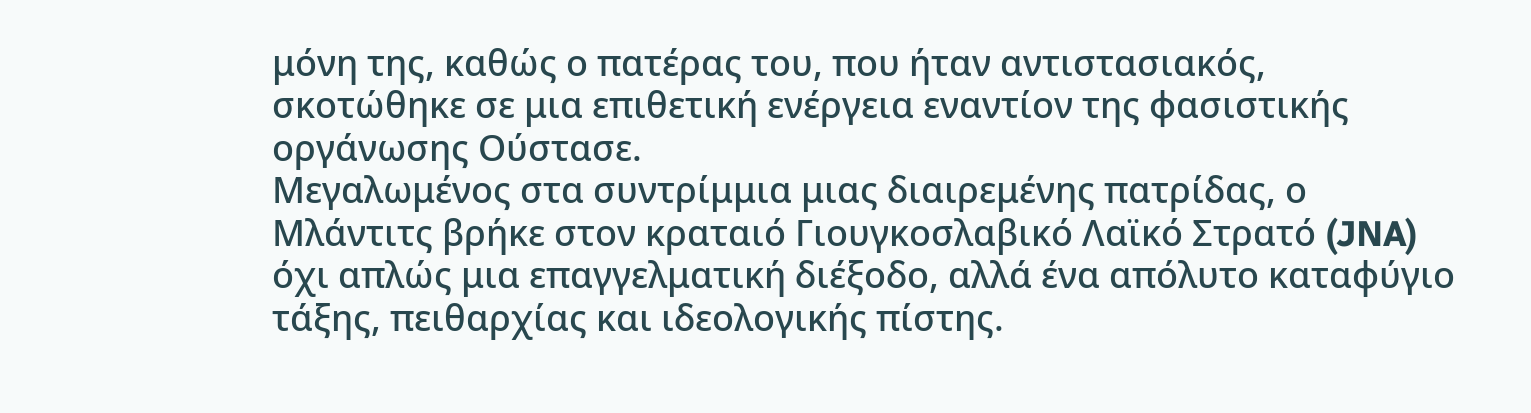μόνη της, καθώς ο πατέρας του, που ήταν αντιστασιακός, σκοτώθηκε σε μια επιθετική ενέργεια εναντίον της φασιστικής οργάνωσης Ούστασε.
Μεγαλωμένος στα συντρίμμια μιας διαιρεμένης πατρίδας, ο Μλάντιτς βρήκε στον κραταιό Γιουγκοσλαβικό Λαϊκό Στρατό (JNA) όχι απλώς μια επαγγελματική διέξοδο, αλλά ένα απόλυτο καταφύγιο τάξης, πειθαρχίας και ιδεολογικής πίστης.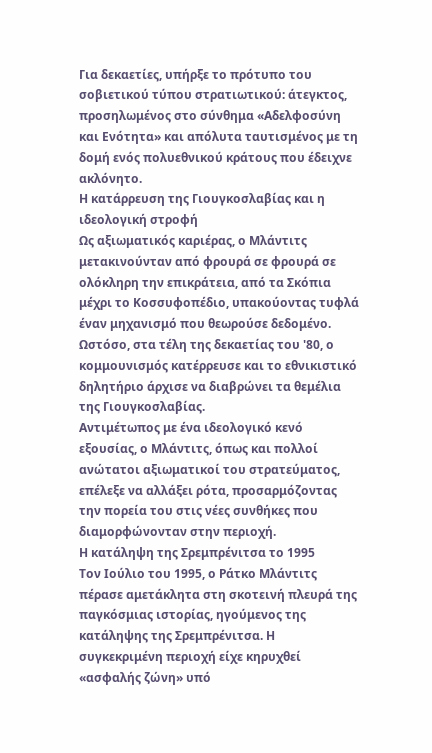Για δεκαετίες, υπήρξε το πρότυπο του σοβιετικού τύπου στρατιωτικού: άτεγκτος, προσηλωμένος στο σύνθημα «Αδελφοσύνη και Ενότητα» και απόλυτα ταυτισμένος με τη δομή ενός πολυεθνικού κράτους που έδειχνε ακλόνητο.
Η κατάρρευση της Γιουγκοσλαβίας και η ιδεολογική στροφή
Ως αξιωματικός καριέρας, ο Μλάντιτς μετακινούνταν από φρουρά σε φρουρά σε ολόκληρη την επικράτεια, από τα Σκόπια μέχρι το Κοσσυφοπέδιο, υπακούοντας τυφλά έναν μηχανισμό που θεωρούσε δεδομένο. Ωστόσο, στα τέλη της δεκαετίας του '80, ο κομμουνισμός κατέρρευσε και το εθνικιστικό δηλητήριο άρχισε να διαβρώνει τα θεμέλια της Γιουγκοσλαβίας.
Αντιμέτωπος με ένα ιδεολογικό κενό εξουσίας, ο Μλάντιτς, όπως και πολλοί ανώτατοι αξιωματικοί του στρατεύματος, επέλεξε να αλλάξει ρότα, προσαρμόζοντας την πορεία του στις νέες συνθήκες που διαμορφώνονταν στην περιοχή.
Η κατάληψη της Σρεμπρένιτσα το 1995
Τον Ιούλιο του 1995, ο Ράτκο Μλάντιτς πέρασε αμετάκλητα στη σκοτεινή πλευρά της παγκόσμιας ιστορίας, ηγούμενος της κατάληψης της Σρεμπρένιτσα. Η συγκεκριμένη περιοχή είχε κηρυχθεί «ασφαλής ζώνη» υπό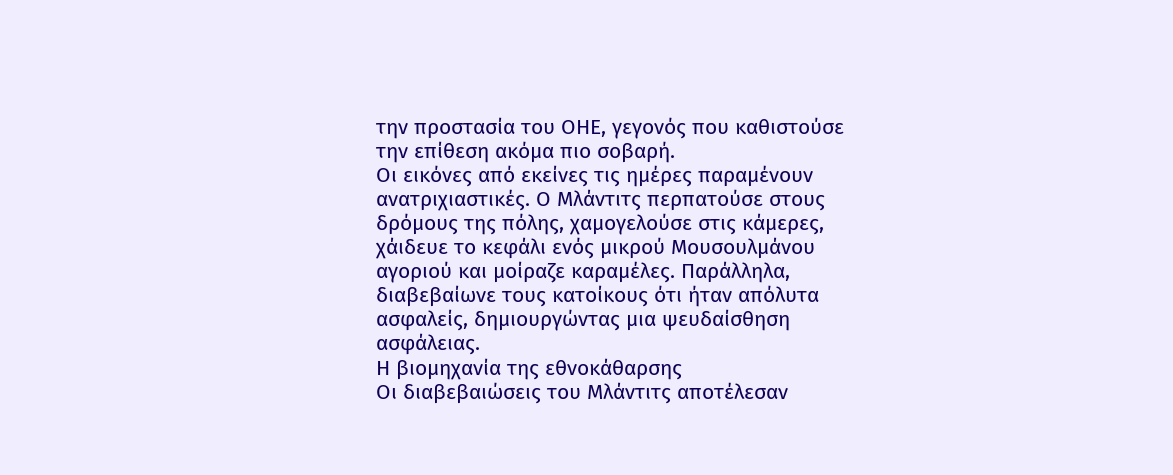την προστασία του ΟΗΕ, γεγονός που καθιστούσε την επίθεση ακόμα πιο σοβαρή.
Οι εικόνες από εκείνες τις ημέρες παραμένουν ανατριχιαστικές. Ο Μλάντιτς περπατούσε στους δρόμους της πόλης, χαμογελούσε στις κάμερες, χάιδευε το κεφάλι ενός μικρού Μουσουλμάνου αγοριού και μοίραζε καραμέλες. Παράλληλα, διαβεβαίωνε τους κατοίκους ότι ήταν απόλυτα ασφαλείς, δημιουργώντας μια ψευδαίσθηση ασφάλειας.
Η βιομηχανία της εθνοκάθαρσης
Οι διαβεβαιώσεις του Μλάντιτς αποτέλεσαν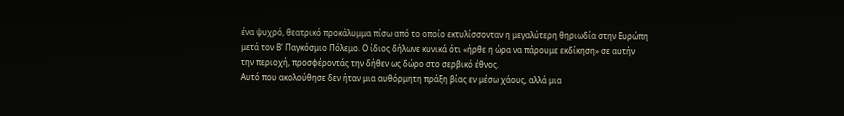ένα ψυχρό, θεατρικό προκάλυμμα πίσω από το οποίο εκτυλίσσονταν η μεγαλύτερη θηριωδία στην Ευρώπη μετά τον Β' Παγκόσμιο Πόλεμο. Ο ίδιος δήλωνε κυνικά ότι «ήρθε η ώρα να πάρουμε εκδίκηση» σε αυτήν την περιοχή, προσφέροντάς την δήθεν ως δώρο στο σερβικό έθνος.
Αυτό που ακολούθησε δεν ήταν μια αυθόρμητη πράξη βίας εν μέσω χάους, αλλά μια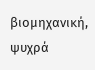βιομηχανική, ψυχρά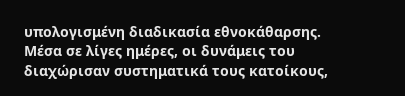υπολογισμένη διαδικασία εθνοκάθαρσης. Μέσα σε λίγες ημέρες, οι δυνάμεις του διαχώρισαν συστηματικά τους κατοίκους,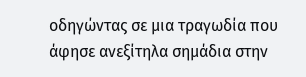οδηγώντας σε μια τραγωδία που άφησε ανεξίτηλα σημάδια στην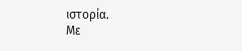ιστορία.
Με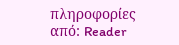πληροφορίες από: Reader